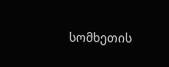სომხეთის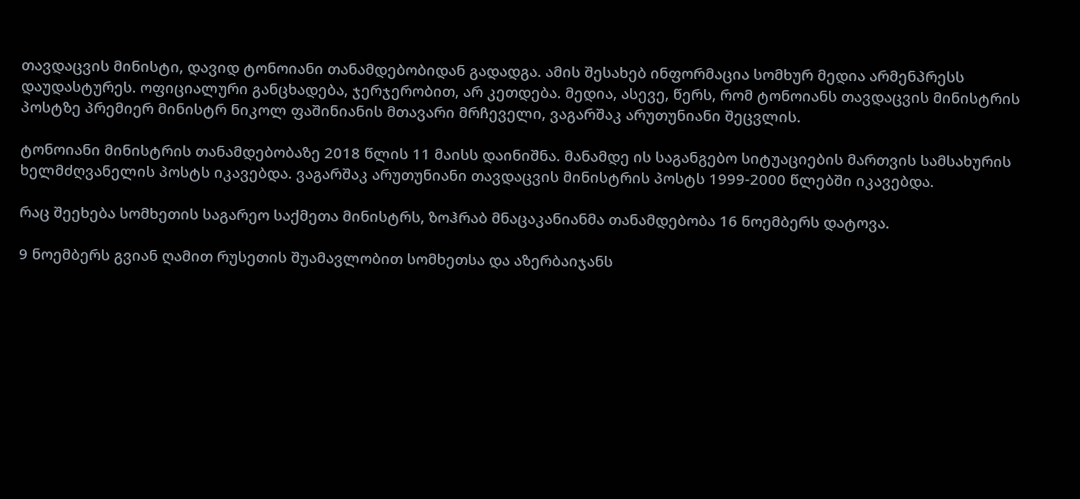თავდაცვის მინისტი, დავიდ ტონოიანი თანამდებობიდან გადადგა. ამის შესახებ ინფორმაცია სომხურ მედია არმენპრესს დაუდასტურეს. ოფიციალური განცხადება, ჯერჯერობით, არ კეთდება. მედია, ასევე, წერს, რომ ტონოიანს თავდაცვის მინისტრის პოსტზე პრემიერ მინისტრ ნიკოლ ფაშინიანის მთავარი მრჩეველი, ვაგარშაკ არუთუნიანი შეცვლის.

ტონოიანი მინისტრის თანამდებობაზე 2018 წლის 11 მაისს დაინიშნა. მანამდე ის საგანგებო სიტუაციების მართვის სამსახურის ხელმძღვანელის პოსტს იკავებდა. ვაგარშაკ არუთუნიანი თავდაცვის მინისტრის პოსტს 1999-2000 წლებში იკავებდა.

რაც შეეხება სომხეთის საგარეო საქმეთა მინისტრს, ზოჰრაბ მნაცაკანიანმა თანამდებობა 16 ნოემბერს დატოვა.

9 ნოემბერს გვიან ღამით რუსეთის შუამავლობით სომხეთსა და აზერბაიჯანს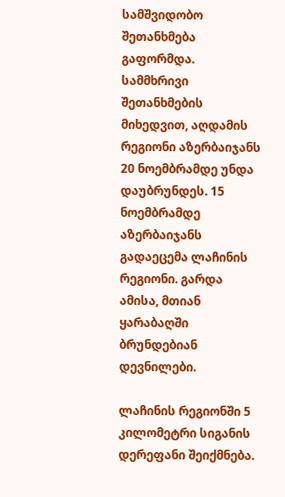სამშვიდობო შეთანხმება გაფორმდა. სამმხრივი შეთანხმების მიხედვით, აღდამის რეგიონი აზერბაიჯანს 20 ნოემბრამდე უნდა დაუბრუნდეს. 15 ნოემბრამდე აზერბაიჯანს გადაეცემა ლაჩინის რეგიონი. გარდა ამისა, მთიან ყარაბაღში ბრუნდებიან დევნილები.

ლაჩინის რეგიონში 5 კილომეტრი სიგანის დერეფანი შეიქმნება.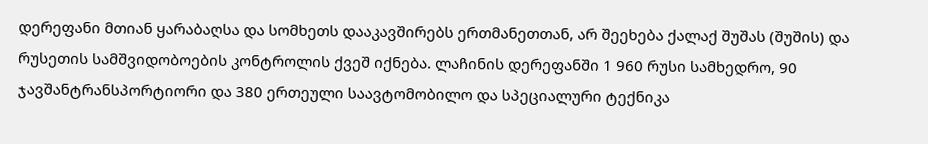დერეფანი მთიან ყარაბაღსა და სომხეთს დააკავშირებს ერთმანეთთან, არ შეეხება ქალაქ შუშას (შუშის) და რუსეთის სამშვიდობოების კონტროლის ქვეშ იქნება. ლაჩინის დერეფანში 1 960 რუსი სამხედრო, 90 ჯავშანტრანსპორტიორი და 380 ერთეული საავტომობილო და სპეციალური ტექნიკა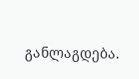განლაგდება.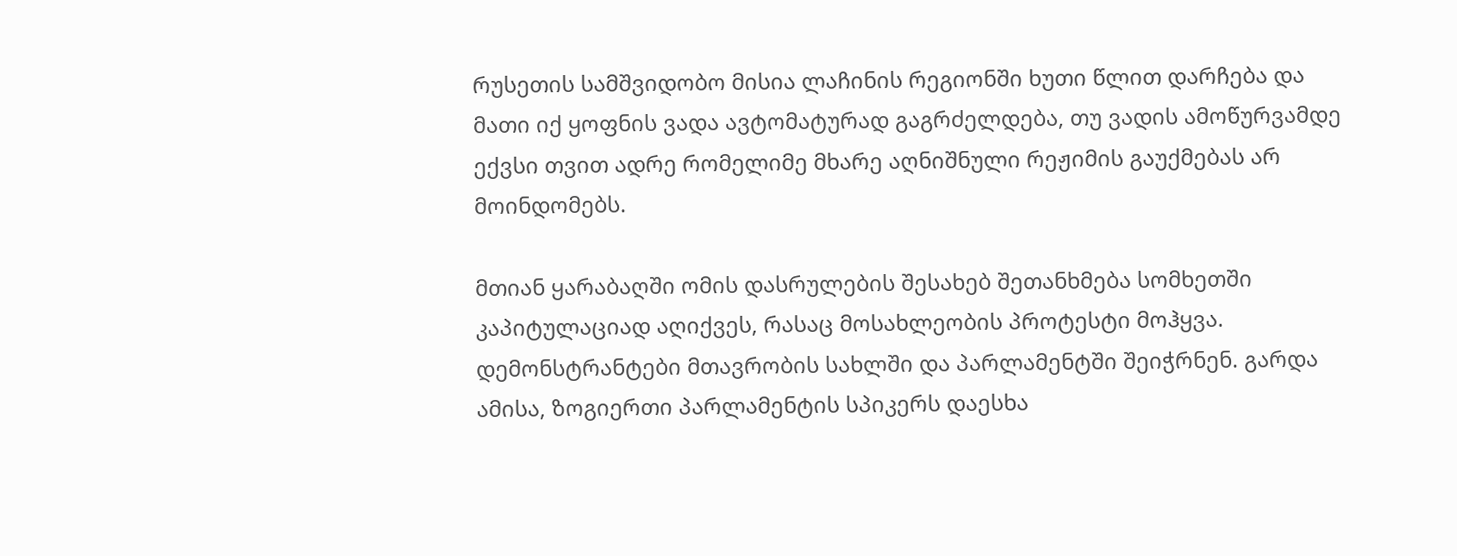რუსეთის სამშვიდობო მისია ლაჩინის რეგიონში ხუთი წლით დარჩება და მათი იქ ყოფნის ვადა ავტომატურად გაგრძელდება, თუ ვადის ამოწურვამდე ექვსი თვით ადრე რომელიმე მხარე აღნიშნული რეჟიმის გაუქმებას არ მოინდომებს.

მთიან ყარაბაღში ომის დასრულების შესახებ შეთანხმება სომხეთში კაპიტულაციად აღიქვეს, რასაც მოსახლეობის პროტესტი მოჰყვა. დემონსტრანტები მთავრობის სახლში და პარლამენტში შეიჭრნენ. გარდა ამისა, ზოგიერთი პარლამენტის სპიკერს დაესხა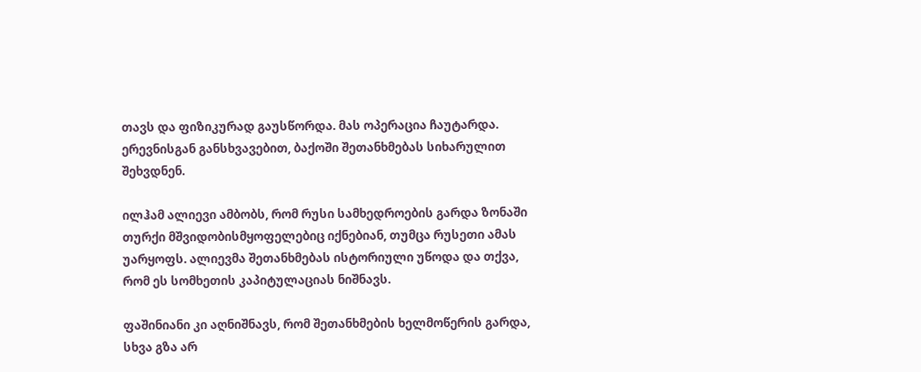თავს და ფიზიკურად გაუსწორდა. მას ოპერაცია ჩაუტარდა. ერევნისგან განსხვავებით, ბაქოში შეთანხმებას სიხარულით შეხვდნენ.

ილჰამ ალიევი ამბობს, რომ რუსი სამხედროების გარდა ზონაში თურქი მშვიდობისმყოფელებიც იქნებიან, თუმცა რუსეთი ამას უარყოფს. ალიევმა შეთანხმებას ისტორიული უწოდა და თქვა, რომ ეს სომხეთის კაპიტულაციას ნიშნავს.

ფაშინიანი კი აღნიშნავს, რომ შეთანხმების ხელმოწერის გარდა, სხვა გზა არ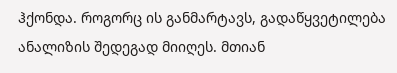ჰქონდა. როგორც ის განმარტავს, გადაწყვეტილება ანალიზის შედეგად მიიღეს. მთიან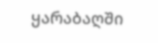ყარაბაღში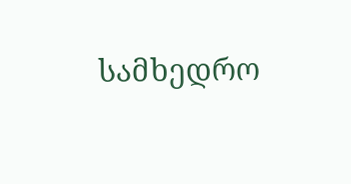სამხედრო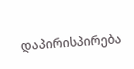დაპირისპირება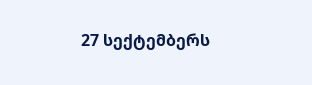27 სექტემბერს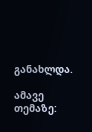განახლდა.

ამავე თემაზე: